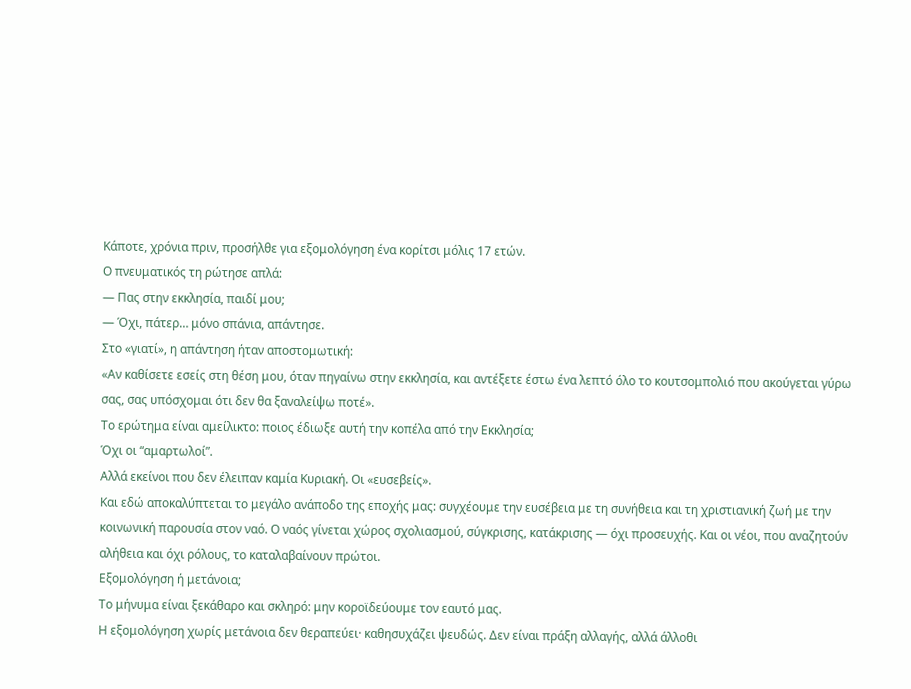Κάποτε, χρόνια πριν, προσήλθε για εξομολόγηση ένα κορίτσι μόλις 17 ετών.
Ο πνευματικός τη ρώτησε απλά:
— Πας στην εκκλησία, παιδί μου;
— Όχι, πάτερ… μόνο σπάνια, απάντησε.
Στο «γιατί», η απάντηση ήταν αποστομωτική:
«Αν καθίσετε εσείς στη θέση μου, όταν πηγαίνω στην εκκλησία, και αντέξετε έστω ένα λεπτό όλο το κουτσομπολιό που ακούγεται γύρω σας, σας υπόσχομαι ότι δεν θα ξαναλείψω ποτέ».
Το ερώτημα είναι αμείλικτο: ποιος έδιωξε αυτή την κοπέλα από την Εκκλησία;
Όχι οι “αμαρτωλοί”.
Αλλά εκείνοι που δεν έλειπαν καμία Κυριακή. Οι «ευσεβείς».
Και εδώ αποκαλύπτεται το μεγάλο ανάποδο της εποχής μας: συγχέουμε την ευσέβεια με τη συνήθεια και τη χριστιανική ζωή με την κοινωνική παρουσία στον ναό. Ο ναός γίνεται χώρος σχολιασμού, σύγκρισης, κατάκρισης — όχι προσευχής. Και οι νέοι, που αναζητούν αλήθεια και όχι ρόλους, το καταλαβαίνουν πρώτοι.
Εξομολόγηση ή μετάνοια;
Το μήνυμα είναι ξεκάθαρο και σκληρό: μην κοροϊδεύουμε τον εαυτό μας.
Η εξομολόγηση χωρίς μετάνοια δεν θεραπεύει· καθησυχάζει ψευδώς. Δεν είναι πράξη αλλαγής, αλλά άλλοθι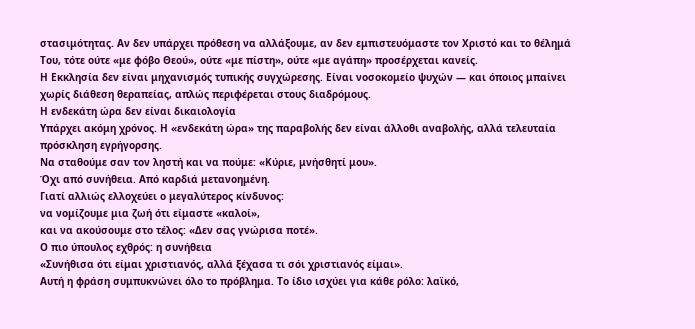στασιμότητας. Αν δεν υπάρχει πρόθεση να αλλάξουμε, αν δεν εμπιστευόμαστε τον Χριστό και το θέλημά Του, τότε ούτε «με φόβο Θεού», ούτε «με πίστη», ούτε «με αγάπη» προσέρχεται κανείς.
Η Εκκλησία δεν είναι μηχανισμός τυπικής συγχώρεσης. Είναι νοσοκομείο ψυχών — και όποιος μπαίνει χωρίς διάθεση θεραπείας, απλώς περιφέρεται στους διαδρόμους.
Η ενδεκάτη ώρα δεν είναι δικαιολογία
Υπάρχει ακόμη χρόνος. Η «ενδεκάτη ώρα» της παραβολής δεν είναι άλλοθι αναβολής, αλλά τελευταία πρόσκληση εγρήγορσης.
Να σταθούμε σαν τον ληστή και να πούμε: «Κύριε, μνήσθητί μου».
Όχι από συνήθεια. Από καρδιά μετανοημένη.
Γιατί αλλιώς ελλοχεύει ο μεγαλύτερος κίνδυνος:
να νομίζουμε μια ζωή ότι είμαστε «καλοί»,
και να ακούσουμε στο τέλος: «Δεν σας γνώρισα ποτέ».
Ο πιο ύπουλος εχθρός: η συνήθεια
«Συνήθισα ότι είμαι χριστιανός, αλλά ξέχασα τι σόι χριστιανός είμαι».
Αυτή η φράση συμπυκνώνει όλο το πρόβλημα. Το ίδιο ισχύει για κάθε ρόλο: λαϊκό,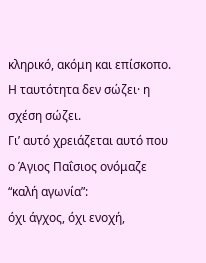κληρικό, ακόμη και επίσκοπο. Η ταυτότητα δεν σώζει· η σχέση σώζει.
Γι’ αυτό χρειάζεται αυτό που ο Άγιος Παΐσιος ονόμαζε “καλή αγωνία”:
όχι άγχος, όχι ενοχή,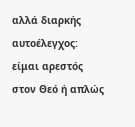αλλά διαρκής αυτοέλεγχος: είμαι αρεστός στον Θεό ή απλώς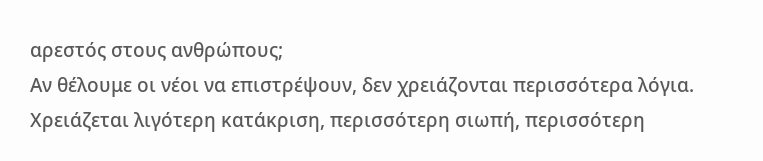αρεστός στους ανθρώπους;
Αν θέλουμε οι νέοι να επιστρέψουν, δεν χρειάζονται περισσότερα λόγια.
Χρειάζεται λιγότερη κατάκριση, περισσότερη σιωπή, περισσότερη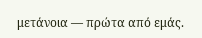μετάνοια — πρώτα από εμάς.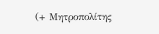(+ Μητροπολίτης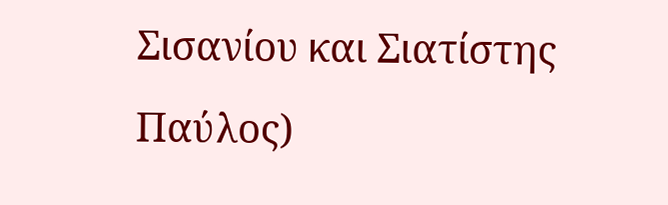Σισανίου και Σιατίστης Παύλος)